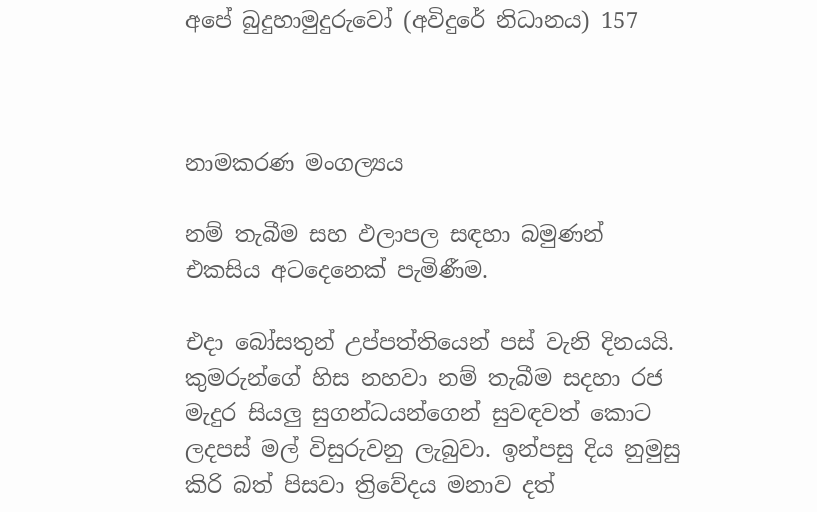අපේ බුදුහාමුදුරුවෝ (අවිදුරේ නිධානය) 157



නාමකරණ මංගල්‍යය

නම් තැබීම සහ ඵලාපල සඳහා බමුණන් එකසිය අටදෙනෙක් පැමිණීම.

එදා බෝසතුන් උප්පත්තියෙන් පස් වැනි දිනයයි. කුමරුන්ගේ හිස නහවා නම් තැබීම සදහා රජ මැදුර සියලු සුගන්ධයන්ගෙන් සුවඳවත් කොට ලදපස් මල් විසුරුවනු ලැබුවා. ඉන්පසු දිය නුමුසු කිරි බත් පිසවා ත්‍රිවේදය මනාව දත්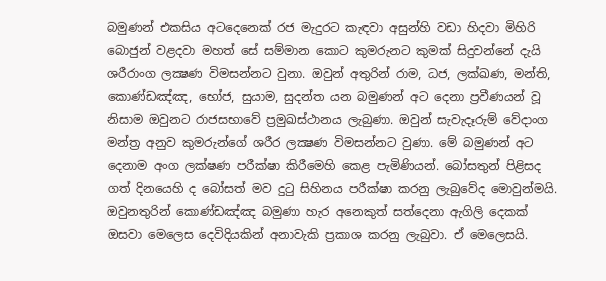බමුණන් එකසිය අටදෙනෙක් රජ මැදුරට කැඳවා අසුන්හි වඩා හිදවා මිහිරි බොජුන් වළදවා මහත් සේ සම්මාන කොට කුමරුනට කුමක් සිදුවන්නේ දැයි ශරීරාංග ලක්‍ෂණ විමසන්නට වුනා. ඔවුන් අතුරින් රාම, ධජ, ලක්ඛණ, මන්ති, කොණ්ඩඤ්ඤ, භෝජ, සුයාම, සුදන්ත යන බමුණන් අට දෙනා ප්‍රවීණයන් වූ නිසාම ඔවුනට රාජසභාවේ ප්‍රමුඛස්ථානය ලැබුණා. ඔවුන් සැවැදෑරුම් වේදාංග මන්ත්‍ර අනුව කුමරුන්ගේ ශරීර ලක්‍ෂණ විමසන්නට වුණා. මේ බමුණන් අට දෙනාම අංග ලක්ෂණ පරීක්ෂා කිරීමෙහි කෙළ පැමිණියන්. බෝසතුන් පිළිසද ගත් දිනයෙහි ද බෝසත් මව දුටු සිහිනය පරීක්ෂා කරනු ලැබුවේද මොවුන්මයි. ඔවුනතුරින් කොණ්ඩඤ්ඤ බමුණා හැර අනෙකුත් සත්දෙනා ඇගිලි දෙකක් ඔසවා මෙලෙස දෙවිදියකින් අනාවැකි ප්‍රකාශ කරනු ලැබුවා. ඒ මෙලෙසයි.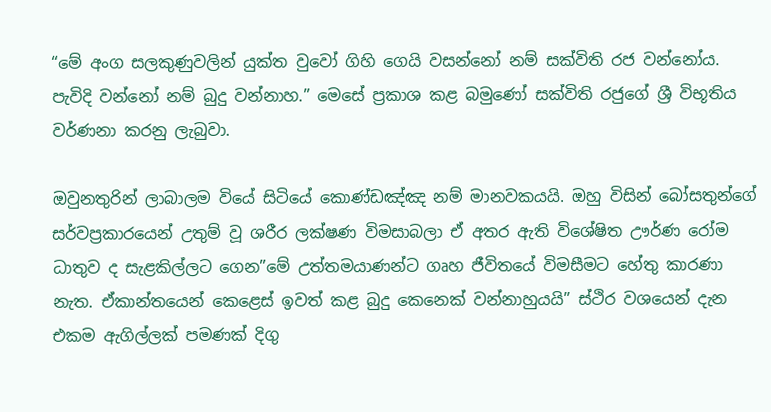“මේ අංග සලකුණුවලින් යුක්ත වුවෝ ගිහි ගෙයි වසන්නෝ නම් සක්විති රජ වන්නෝය. පැවිදි වන්නෝ නම් බුදු වන්නාහ.” මෙසේ ප්‍රකාශ කළ බමුණෝ සක්විති රජුගේ ශ්‍රී විභූතිය වර්ණනා කරනු ලැබුවා.

ඔවුනතුරින් ලාබාලම වියේ සිටියේ කොණ්ඩඤ්ඤ නම් මානවකයයි. ඔහු විසින් බෝසතුන්ගේ සර්වප්‍රකාරයෙන් උතුම් වූ ශරීර ලක්ෂණ විමසාබලා ඒ අතර ඇති විශේෂිත ඌර්ණ රෝම ධාතුව ද සැළකිල්ලට ගෙන”මේ උත්තමයාණන්ට ගෘහ ජීවිතයේ විමසීමට හේතු කාරණා නැත. ඒකාන්තයෙන් කෙළෙස් ඉවත් කළ බුදු කෙනෙක් වන්නාහුයයි” ස්ථිර වශයෙන් දැන එකම ඇගිල්ලක් පමණක් දිගු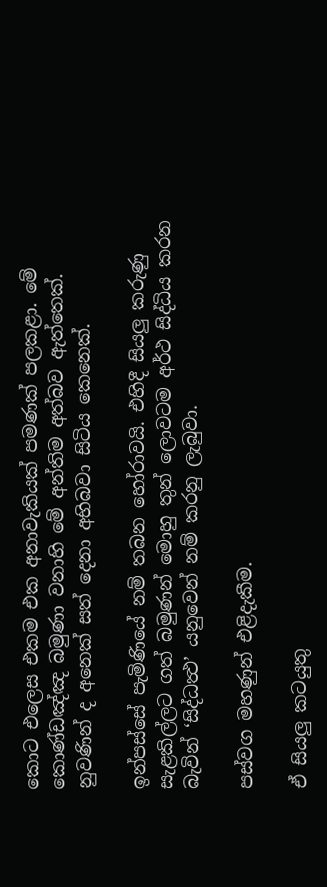කොට එලෙස එකම එක අනාවැකියක් පමණක් පලකළා. මේ කොණ්ඩඤ්ඤ බමුණා වනාහි මේ අන්තිම අත්බව ඇත්තෙක්. නුවණින් ද අනෙක් සත් දෙනා අභිබවා සිටිය කෙනෙක්.

ඉන්පස්සේ පැමිණියේ නම් තබන හෝරාවයි. එහිදී සියලු කරුණු සැළකිල්ලට ගත් බමුණන් මොහු තුන් ලොවටම අර්ථ සිද්ධිය කරන බැවින් ‘සිද්ධත්‍ථ’ යනුවෙන් නම් කරනු ලැබුවා.

පස්වග මහණුන් එළිදැකීම.

ඒ සියලු කටයුතු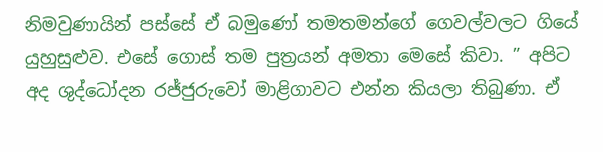නිමවුණායින් පස්සේ ඒ බමුණෝ තමතමන්ගේ ගෙවල්වලට ගියේ යුහුසුළුව. එසේ ගොස් තම පුත්‍රයන් අමතා මෙසේ කිවා. ” අපිට අද ශුද්ධෝදන රජ්ජුරුවෝ මාළිගාවට එන්න කියලා තිබුණා. ඒ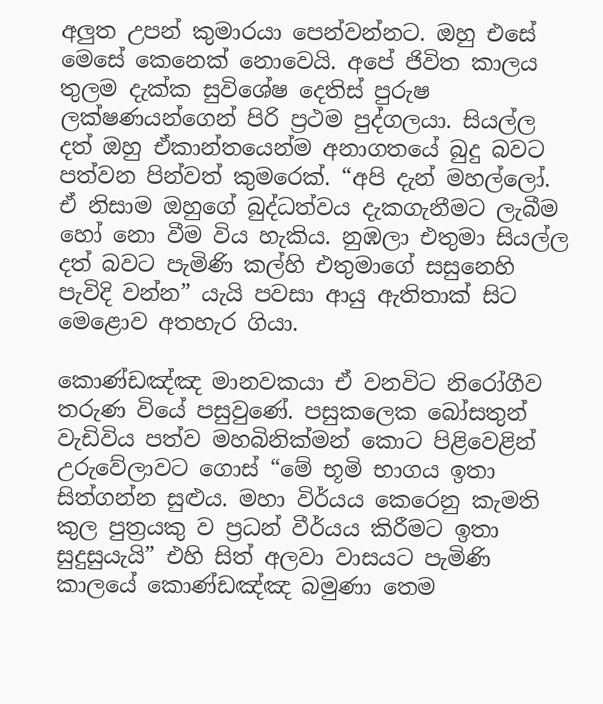අලුත උපන් කුමාරයා පෙන්වන්නට. ඔහු එසේ මෙසේ කෙනෙක් නොවෙයි. අපේ ජිවිත කාලය තුලම දැක්ක සුවිශේෂ දෙතිස් පුරුෂ ලක්ෂණයන්ගෙන් පිරි ප්‍රථම පුද්ගලයා. සියල්ල දත් ඔහු ඒකාන්තයෙන්ම අනාගතයේ බුදු බවට පත්වන පින්වත් කුමරෙක්. “අපි දැන් මහල්ලෝ. ඒ නිසාම ඔහුගේ බුද්ධත්වය දැකගැනීමට ලැබීම හෝ නො වීම විය හැකිය. නුඹලා එතුමා සියල්ල දත් බවට පැමිණි කල්හි එතුමාගේ සසුනෙහි පැවිදි වන්න” යැයි පවසා ආයු ඇතිතාක් සිට මෙළොව අතහැර ගියා.

කොණ්ඩඤ්ඤ මානවකයා ඒ වනවිට නිරෝගීව තරුණ වියේ පසුවුණේ. පසුකලෙක බෝසතුන් වැඩිවිය පත්ව මහබිනික්මන් කොට පිළිවෙළින් උරුවේලාවට ගොස් “මේ භූමි භාගය ඉතා සිත්ගන්න සුළුය. මහා විර්යය කෙරෙනු කැමති කුල පුත්‍රයකු ව ප්‍රධන් වීර්යය කිරීමට ඉතා සුදුසුයැයි” එහි සිත් අලවා වාසයට පැමිණි කාලයේ කොණ්ඩඤ්ඤ බමුණා තෙම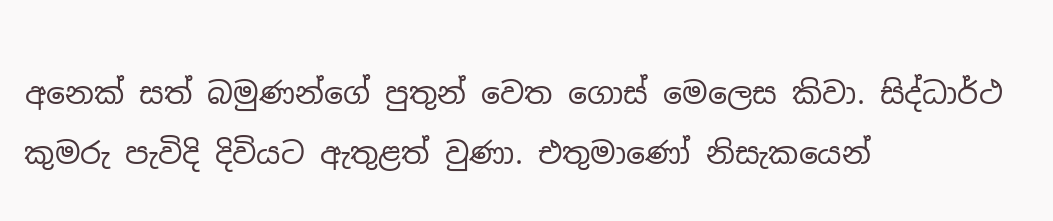අනෙක් සත් බමුණන්ගේ පුතුන් වෙත ගොස් මෙලෙස කිවා. සිද්ධාර්ථ කුමරු පැවිදි දිවියට ඇතුළත් වුණා. එතුමාණෝ නිසැකයෙන්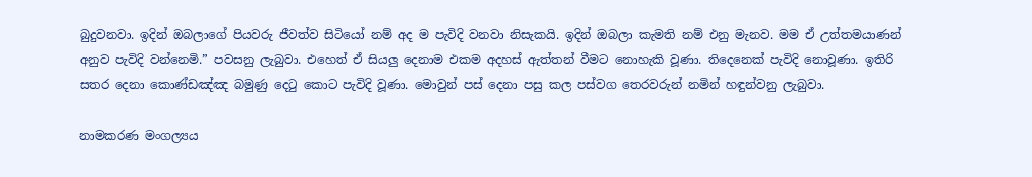බුදුවනවා. ඉදින් ඔබලාගේ පියවරු ජීවත්ව සිටියෝ නම් අද ම පැවිදි වනවා නිසැකයි. ඉදින් ඔබලා කැමති නම් එනු මැනව. මම ඒ උත්තමයාණන් අනුව පැවිදි වන්නෙමි.” පවසනු ලැබුවා. එහෙත් ඒ සියලු දෙනාම එකම අදහස් ඇත්තන් වීමට නොහැකි වූණා. තිදෙනෙක් පැවිදි නොවූණා. ඉතිරි සතර දෙනා කොණ්ඩඤ්ඤ බමුණු දෙටු කොට පැවිදි වූණා. මොවුන් පස් දෙනා පසු කල පස්වග තෙරවරුන් නමින් හඳුන්වනු ලැබුවා.

නාමකරණ මංගල්‍යය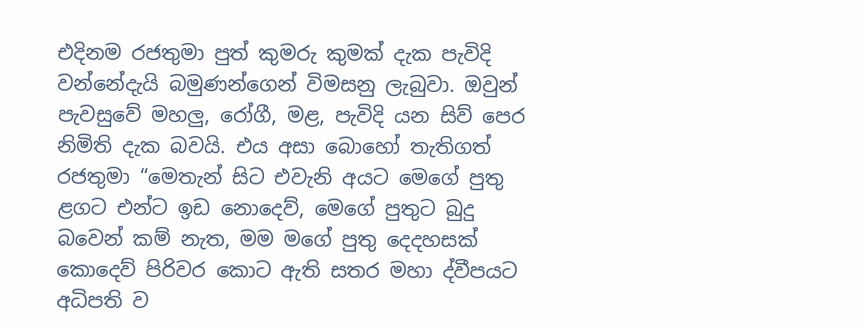එදිනම රජතුමා පුත් කුමරු කුමක් දැක පැවිදි වන්නේදැයි බමුණන්ගෙන් විමසනු ලැබුවා. ඔවුන් පැවසුවේ මහලු, රෝගී, මළ, පැවිදි යන සිව් පෙර නිමිති දැක බවයි. එය අසා බොහෝ තැතිගත් රජතුමා “මෙතැන් සිට එවැනි අයට මෙගේ පුතු ළගට එන්ට ඉඩ නොදෙව්, මෙගේ පුතුට බුදු බවෙන් කම් නැත, මම මගේ පුතු දෙදහසක් කොදෙව් පිරිවර කොට ඇති සතර මහා ද්වීපයට අධිපති ව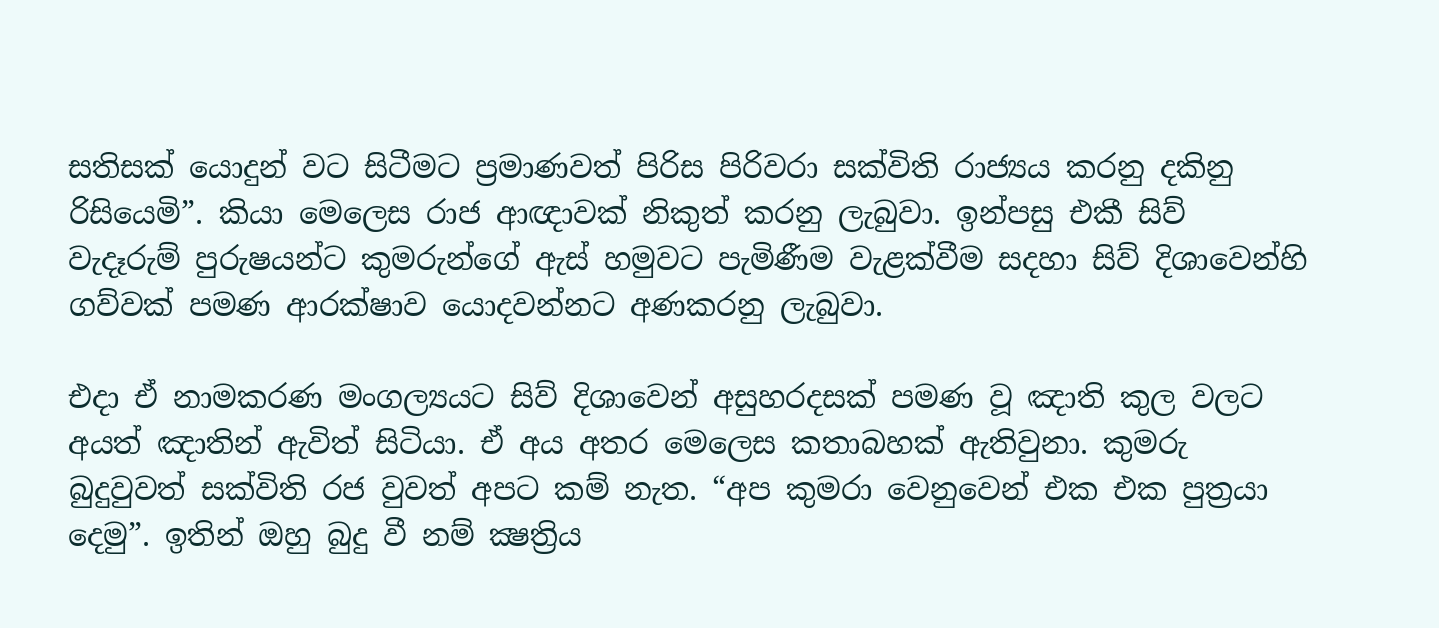සතිසක් යොදුන් වට සිටීමට ප්‍රමාණවත් පිරිස පිරිවරා සක්විති රාජ්‍යය කරනු දකිනු රිසියෙමි”. කියා මෙලෙස රාජ ආඥාවක් නිකුත් කරනු ලැබුවා. ඉන්පසු එකී සිව් වැදෑරුම් පුරුෂයන්ට කුමරුන්ගේ ඇස් හමුවට පැමිණීම වැළක්වීම සදහා සිව් දිශාවෙන්හි ගව්වක් පමණ ආරක්ෂාව යොදවන්නට අණකරනු ලැබුවා.

එදා ඒ නාමකරණ මංගල්‍යයට සිව් දිශාවෙන් අසුහරදසක් පමණ වූ ඤාති කුල වලට අයත් ඤාතින් ඇවිත් සිටියා. ඒ අය අතර මෙලෙස කතාබහක් ඇතිවුනා. කුමරු බුදුවුවත් සක්විති රජ වුවත් අපට කම් නැත. “අප කුමරා වෙනුවෙන් එක එක පුත්‍රයා දෙමු”. ඉතින් ඔහු බුදු වී නම් ක්‍ෂත්‍රිය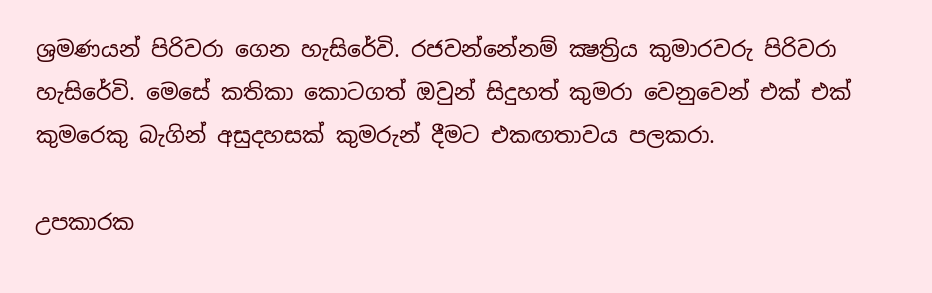ශ්‍රමණයන් පිරිවරා ගෙන හැසිරේවි. රජවන්නේනම් ක්‍ෂත්‍රිය කුමාරවරු පිරිවරා හැසිරේවි. මෙසේ කතිකා කොටගත් ඔවුන් සිදුහත් කුමරා වෙනුවෙන් එක් එක් කුමරෙකු බැගින් අසුදහසක් කුමරුන් දීමට එකඟතාවය පලකරා.

උපකාරක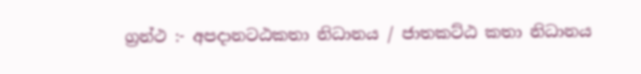ග්‍රන්ථ :- අපදානටඨකතා නිධානය / ජාතකට්ඨ කතා නිධානය